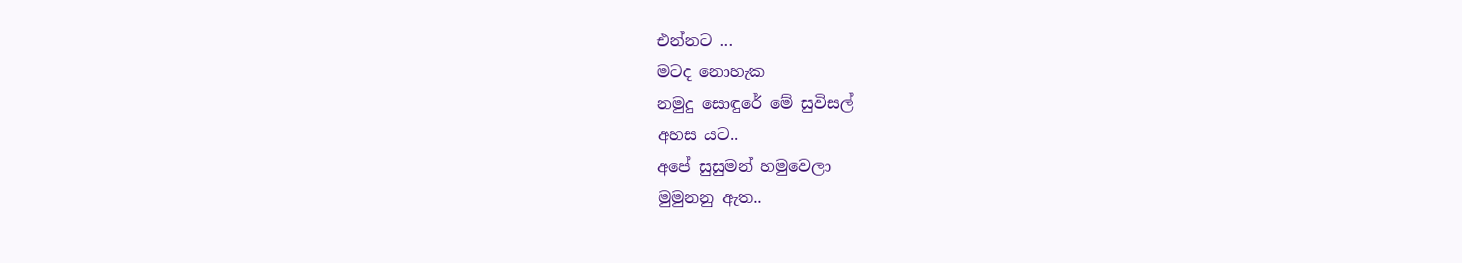එන්නට ...
මටද නොහැක
නමුදු සොඳුරේ මේ සුවිසල්
අහස යට..
අපේ සුසුමන් හමුවෙලා
මුමුනනු ඇත..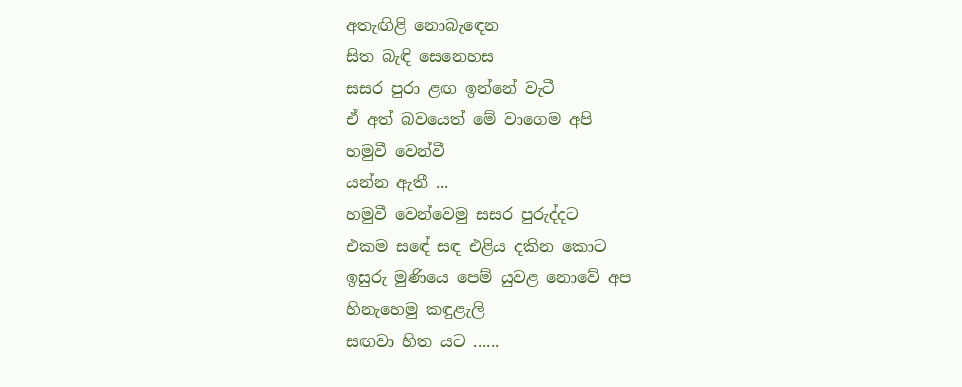අතැඟිළි නොබැඳෙන
සිත බැඳි සෙනෙහස
සසර පුරා ළඟ ඉන්නේ වැටී
ඒ අත් බවයෙත් මේ වාගෙම අපි
හමුවී වෙන්වී
යන්න ඇතී ...
හමුවී වෙන්වෙමු සසර පුරුද්දට
එකම සඳේ සඳ එළිය දකින කොට
ඉසුරු මුණියෙ පෙම් යුවළ නොවේ අප
හිනැහෙමු කඳුළැලි
සඟවා හිත යට ......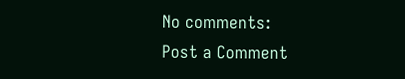No comments:
Post a Comment